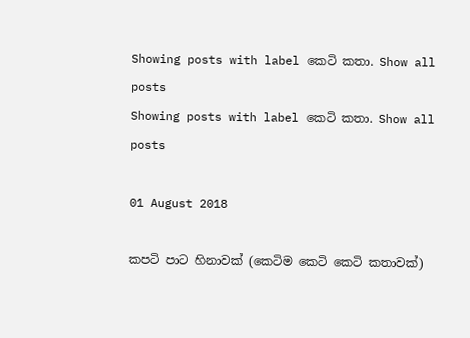Showing posts with label කෙටි කතා. Show all posts
Showing posts with label කෙටි කතා. Show all posts

01 August 2018

කපටි පාට හිනාවක් (කෙටිම කෙටි කෙටි කතාවක්)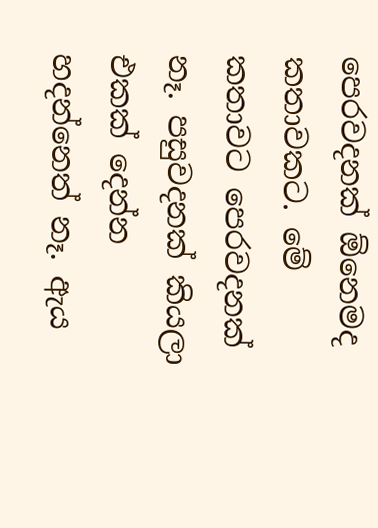පෙරවදනක් ඕනෙමද කතාවකට. මේ කතාවට පෙරවදනක් නෑ. පසුවදනක් කියලා එකක් දෙන්න හදන්නෙත් නෑ. ඇය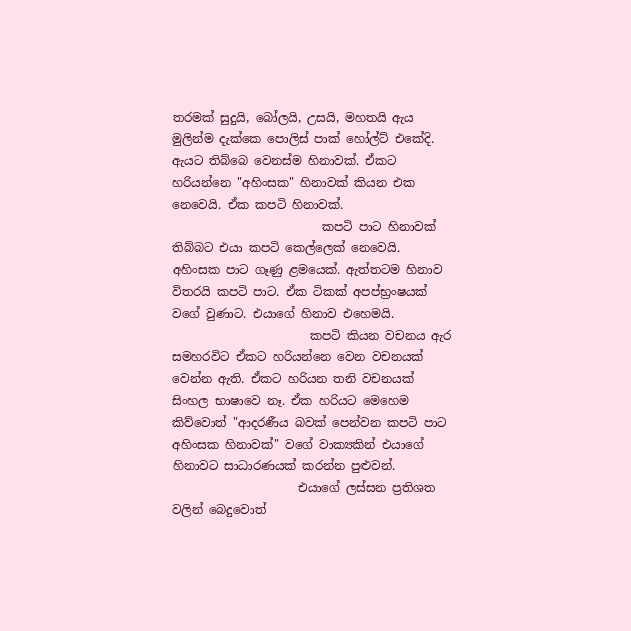තරමක් සුදුයි, බෝලයි, උසයි, මහතයි ඇය මුලින්ම දැක්කෙ පොලිස් පාක් හෝල්ට් එකේදි. ඇයට තිබ්බෙ වෙනස්ම හිනාවක්. ඒකට හරියන්නෙ "අහිංසක" හිනාවක් කියන එක නෙවෙයි. ඒක කපටි හිනාවක්.
                         කපටි පාට හිනාවක් තිබ්බට එයා කපටි කෙල්ලෙක් නෙවෙයි. අහිංසක පාට ගෑණු ළමයෙක්. ඇත්තටම හිනාව විතරයි කපටි පාට. ඒක ටිකක් අපප්භ්‍රංෂයක් වගේ වුණාට. එයාගේ හිනාව එහෙමයි.
                       කපටි කියන වචනය ඇර සමහරවිට ඒකට හරියන්නෙ වෙන වචනයක් වෙන්න ඇති. ඒකට හරියන තනි වචනයක් සිංහල භාෂාවෙ නෑ. ඒක හරියට මෙහෙම කිව්වොත් "ආදරණීය බවක් පෙන්වන කපටි පාට අහිංසක හිනාවක්" වගේ වාක්‍යකින් එයාගේ හිනාවට සාධාරණයක් කරන්න පුළුවන්.
                     එයාගේ ලස්සන ප්‍රතිශත වලින් බෙදුවොත්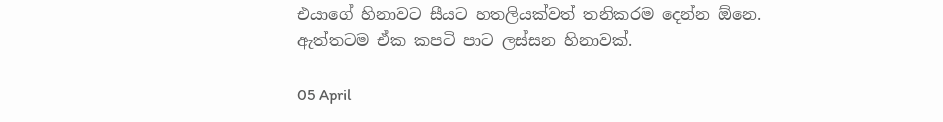එයාගේ හිනාවට සීයට හතලියක්වත් තනිකරම දෙන්න ඕනෙ. ඇත්තටම ඒක කපටි පාට ලස්සන හිනාවක්.

05 April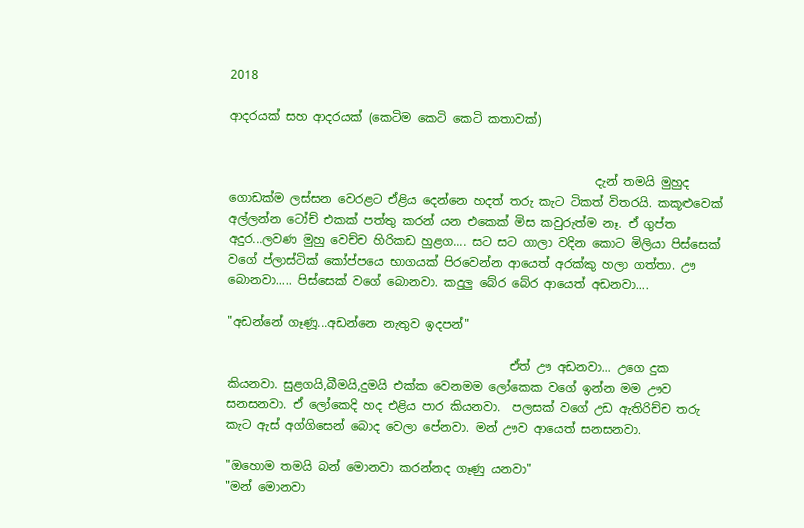2018

ආදරයක් සහ ආදරයක් (කෙටිම කෙටි කෙටි කතාවක්)


                                                             දැන් තමයි මුහුද ගොඩක්ම ලස්සන වෙරළට ඒළිය දෙන්නෙ හදත් තරු කැට ටිකත් විතරයි. කකූළුවෙක් අල්ලන්න ටෝච් එකක් පත්තු කරන් යන එකෙක් මිස කවුරුත්ම නෑ. ඒ ගුප්ත අදුර...ලවණ මුහු වෙච්ච හිරිකඩ හුළග.... සට සට ගාලා වදින කොට මිලියා පිස්සෙක් වගේ ප්ලාස්ටික් කෝප්පයෙ භාගයක් පිරවෙන්න ආයෙත් අරක්කු හලා ගත්තා. ඌ බොනවා..... පිස්සෙක් වගේ බොනවා. කදුලු බේර බේර ආයෙත් අඩනවා....

"අඩන්නේ ගෑණූ...අඩන්නෙ නැතුව ඉදපන්"

                                               ඒත් ඌ අඩනවා... උගෙ දුක කියනවා. සුළගයි,බීමයි,දුමයි එක්ක වෙනමම ලෝකෙක වගේ ඉන්න මම ඌව සනසනවා. ඒ ලෝකෙදි හද එළිය පාර කියනවා.  පලසක් වගේ උඩ ඇතිරිච්ච තරු කැට ඇස් අග්ගිසෙන් බොද වෙලා පේනවා. මන් ඌව ආයෙත් සනසනවා.

"ඔහොම තමයි බන් මොනවා කරන්නද ගෑණු යනවා"
"මන් මොනවා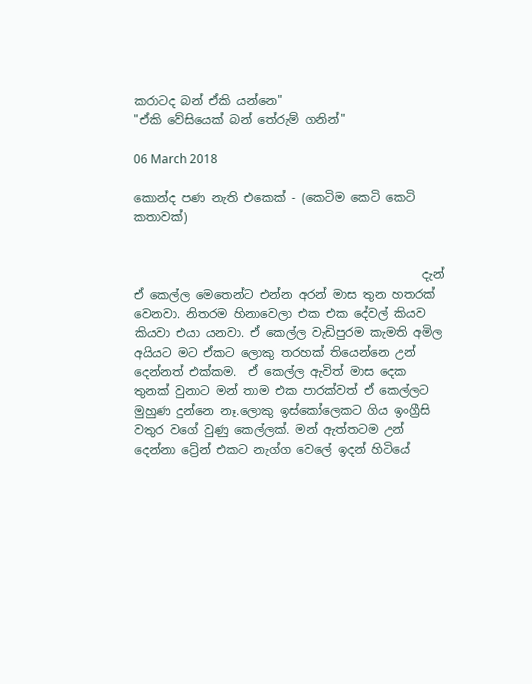කරාටද බන් ඒකි යන්නෙ"
"ඒකි වේසියෙක් බන් තේරුම් ගනින්"

06 March 2018

කොන්ද පණ නැති එකෙක් - (කෙටිම කෙටි කෙටි කතාවක්)


                                                දැන් ඒ කෙල්ල මෙතෙන්ට එන්න අරන් මාස තුන හතරක් වෙනවා. නිතරම හිනාවෙලා එක එක දේවල් කියව කියවා එයා යනවා. ඒ කෙල්ල වැඩිපුරම කැමති අමිල අයියට මට ඒකට ලොකු තරහක් තියෙන්නෙ උන් දෙන්නත් එක්කම.  ඒ කෙල්ල ඇවිත් මාස දෙක තුනක් වුනාට මන් තාම එක පාරක්වත් ඒ කෙල්ලට මුහුණ දුන්නෙ නෑ.ලොකු ඉස්කෝලෙකට ගිය ඉංග්‍රීසි වතුර වගේ වුණු කෙල්ලක්. මන් ඇත්තටම උන් දෙන්නා ට්‍රේන් එකට නැග්ග වෙලේ ඉදන් හිටියේ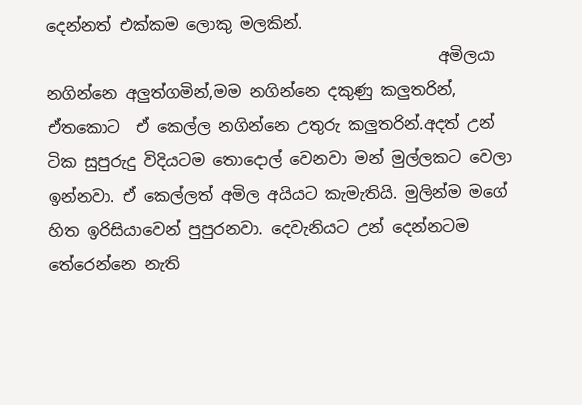දෙන්නත් එක්කම ලොකු මලකින්.
                                                 අමිලයා නගින්නෙ අලුත්ගමින්,මම නගින්නෙ දකුණු කලුතරින්, ඒතකොට  ඒ කෙල්ල නගින්නෙ උතුරු කලුතරින්.අදත් උන් ටික සුපුරුදු විදියටම තොදොල් වෙනවා මන් මුල්ලකට වෙලා ඉන්නවා. ඒ කෙල්ලත් අමිල අයියට කැමැතියි. මුලින්ම මගේ හිත ඉරිසියාවෙන් පුපුරනවා. දෙවැනියට උන් දෙන්නටම තේරෙන්නෙ නැති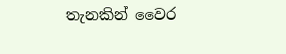තැනකින් වෛර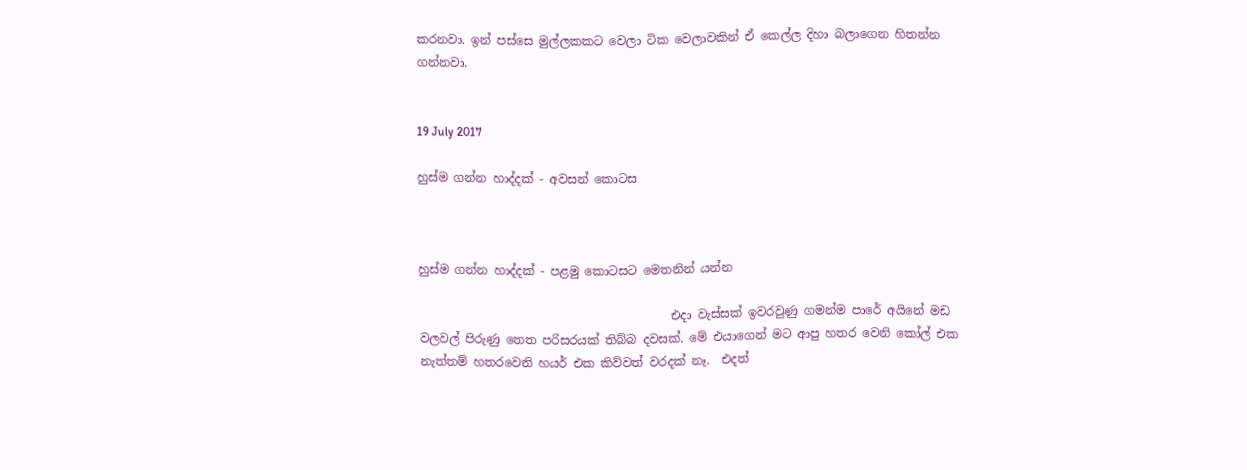කරනවා. ඉන් පස්සෙ මුල්ලකකට වෙලා ටික වෙලාවකින් ඒ කෙල්ල දිහා බලාගෙන හිතන්න ගන්නවා.


19 July 2017

හුස්ම ගන්න හාද්දක් - අවසන් කොටස



හුස්ම ගන්න හාද්දක් - පළමු කොටසට මෙතනින් යන්න

                                          එදා වැස්සක් ඉවරවුණු ගමන්ම පාරේ අයිනේ මඩ වලවල් පිරුණු තෙත පරිසරයක් තිබ්බ දවසක්. මේ එයාගෙන් මට ආපු හතර වෙනි කෝල් එක නැත්තම් හතරවෙනි හයර් එක කිව්වත් වරදක් නෑ.  එදත්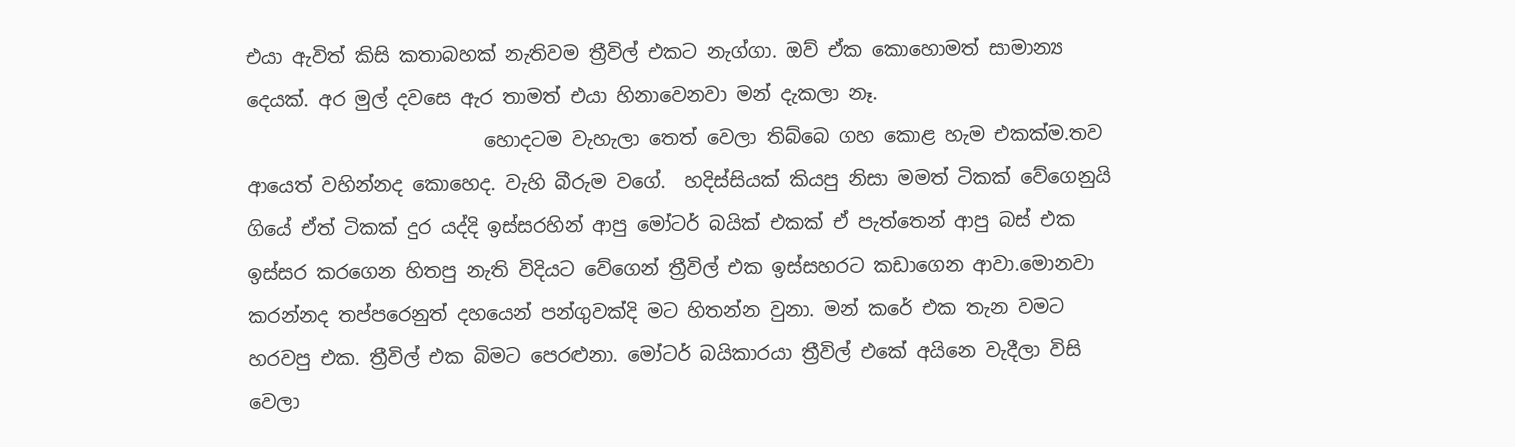එයා ඇවිත් කිසි කතාබහක් නැතිවම ත්‍රීවිල් එකට නැග්ගා. ඔව් ඒක කොහොමත් සාමාන්‍ය දෙයක්. අර මුල් දවසෙ ඇර තාමත් එයා හිනාවෙනවා මන් දැකලා නෑ.
                         හොදටම වැහැලා තෙත් වෙලා තිබ්බෙ ගහ කොළ හැම එකක්ම.තව ආයෙත් වහින්නද කොහෙද. වැහි බීරුම වගේ.  හදිස්සියක් කියපු නිසා මමත් ටිකක් වේගෙනුයි ගියේ ඒත් ටිකක් දුර යද්දි ඉස්සරහින් ආපු මෝටර් බයික් එකක් ඒ පැත්තෙන් ආපු බස් එක ඉස්සර කරගෙන හිතපු නැති විදියට වේගෙන් ත්‍රීවිල් එක ඉස්සහරට කඩාගෙන ආවා.මොනවා කරන්නද තප්පරෙනුත් දහයෙන් පන්ගුවක්දි මට හිතන්න වුනා. මන් කරේ එක තැන වමට හරවපු එක. ත්‍රීවිල් එක බිමට පෙරළුනා. මෝටර් බයිකාරයා ත්‍රීවිල් එකේ අයිනෙ වැදීලා විසි වෙලා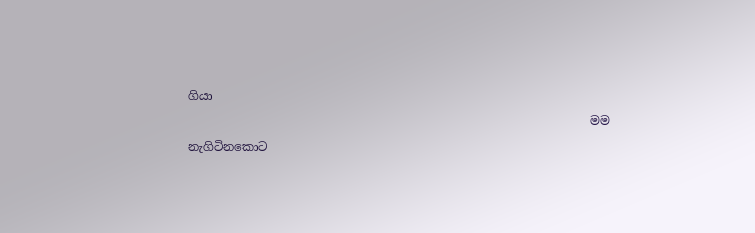ගියා
                                                                   මම   නැගිටිනකොට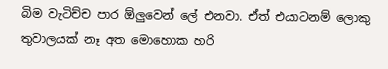බිම වැටිච්ච පාර ඕලුවෙන් ලේ එනවා. ඒත් එයාටනම් ලොකු තුවාලයක් නෑ අත මොහොක හරි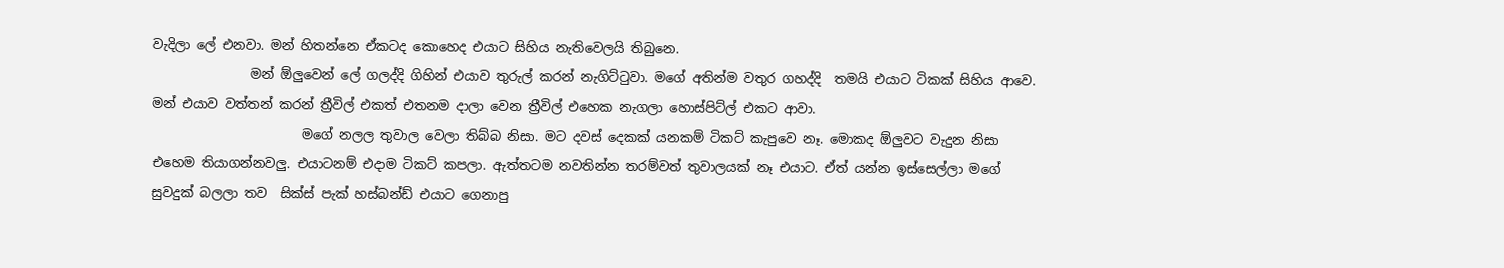වැදිලා ලේ එනවා. මන් හිතන්නෙ ඒකටද කොහෙද එයාට සිහිය නැතිවෙලයි තිබුනෙ.
               මන් ඕලුවෙන් ලේ ගලද්දි ගිහින් එයාව තුරුල් කරන් නැගිට්ටුවා. මගේ අතින්ම වතුර ගහද්දි  තමයි එයාට ටිකක් සිහිය ආවෙ. මන් එයාව වත්තන් කරන් ත්‍රීවිල් එකත් එතනම දාලා වෙන ත්‍රීවිල් එහෙක නැගලා හොස්පිට්ල් එකට ආවා.
                       මගේ නලල තුවාල වෙලා තිබ්බ නිසා. මට දවස් දෙකක් යනකම් ටිකට් කැපුවෙ නෑ. මොකද ඕලුවට වැදුන නිසා එහෙම තියාගන්නවලු. එයාටනම් එදාම ටිකට් කපලා. ඇත්තටම නවතින්න තරම්වත් තුවාලයක් නෑ එයාට. ඒත් යන්න ඉස්සෙල්ලා මගේ සුවදුක් බලලා තව  සික්ස් පැක් හස්බන්ඩ් එයාට ගෙනාපු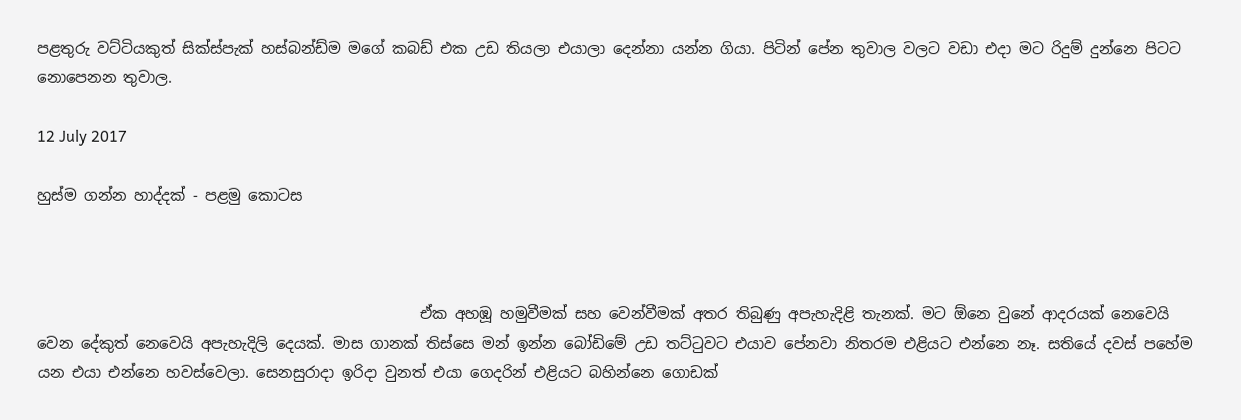පළතුරු වට්ටියකුත් සික්ස්පැක් හස්බන්ඩ්ම මගේ කබඩ් එක උඩ තියලා එයාලා දෙන්නා යන්න ගියා. පිටින් පේන තුවාල වලට වඩා එදා මට රිදුම් දුන්නෙ පිටට නොපෙනන තුවාල.

12 July 2017

හුස්ම ගන්න හාද්දක් - පළමු කොටස



                                                   ඒක අහඹූ හමුවීමක් සහ වෙන්වීමක් අතර තිබුණු අපැහැදිළි තැනක්. මට ඕනෙ වුනේ ආදරයක් නෙවෙයි වෙන දේකුත් නෙවෙයි අපැහැදිලි දෙයක්. මාස ගානක් තිස්සෙ මන් ඉන්න බෝඩිමේ උඩ තට්ටුවට එයාව පේනවා නිතරම එළියට එන්නෙ නෑ. සතියේ දවස් පහේම යන එයා එන්නෙ හවස්වෙලා. සෙනසුරාදා ඉරිදා වුනත් එයා ගෙදරින් එළියට බහින්නෙ ගොඩක්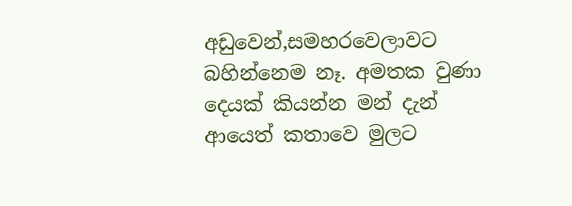අඩුවෙන්,සමහරවෙලාවට බහින්නෙම නෑ. අමතක වුණා දෙයක් කියන්න මන් දැන් ආයෙත් කතාවෙ මුලට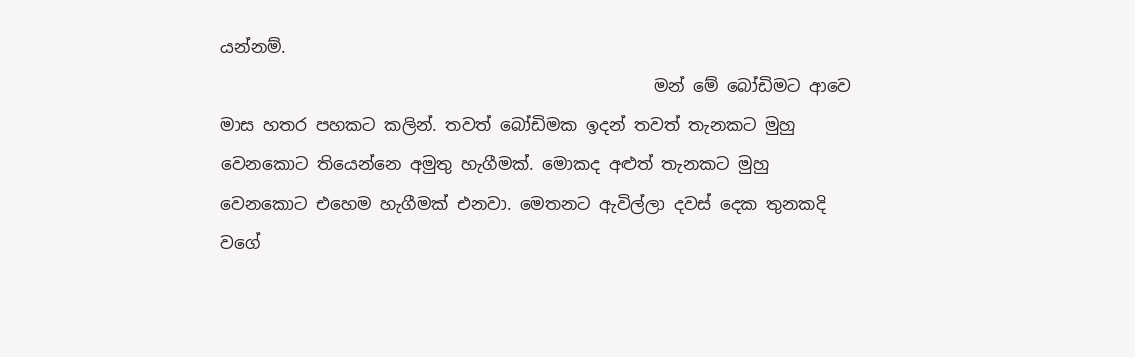යන්නම්.
                                                   මන් මේ බෝඩිමට ආවෙ මාස හතර පහකට කලින්. තවත් බෝඩිමක ඉදන් තවත් තැනකට මුහු වෙනකොට තියෙන්නෙ අමුතු හැගීමක්. මොකද අළුත් තැනකට මුහු වෙනකොට එහෙම හැගීමක් එනවා. මෙතනට ඇවිල්ලා දවස් දෙක තුනකදි වගේ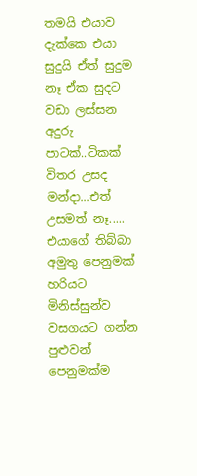තමයි එයාව දැක්කෙ එයා සුදුයි ඒත් සුදුම නෑ ඒක සුදට වඩා ලස්සන අදුරු පාටක්..ටිකක් විතර උසද මන්දා...එත් උසමත් නෑ..... එයාගේ තිබ්බා අමුතු පෙනුමක් හරියට මිනිස්සුන්ව වසගයට ගන්න පුළුවන් පෙනුමක්ම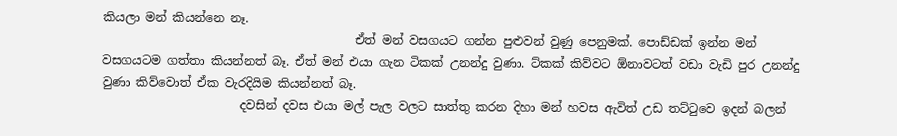කියලා මන් කියන්නෙ නෑ.
                                          ඒත් මන් වසගයට ගන්න පුළුවන් වුණු පෙනුමක්. පොඩ්ඩක් ඉන්න මන් වසගයටම ගත්තා කියන්නත් බෑ. ඒත් මන් එයා ගැන ටිකක් උනන්දු වුණා. ට්කක් කිව්වට ඕනාවටත් වඩා වැඩි පුර උනන්දු වුණා කිව්වොත් ඒක වැරදියිම කියන්නත් බෑ.
                       දවසින් දවස එයා මල් පැල වලට සාත්තු කරන දිහා මන් හවස ඇවිත් උඩ තට්ටුවෙ ඉදන් බලන්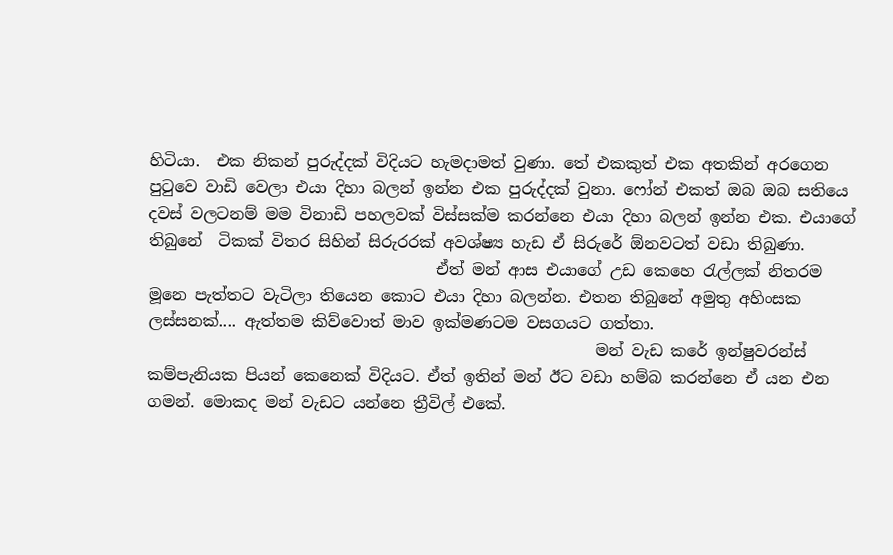හිටියා.  එක නිකන් පුරුද්දක් විදියට හැමදාමත් වුණා. තේ එකකුත් එක අතකින් අරගෙන පුටුවෙ වාඩි වෙලා එයා දිහා බලන් ඉන්න එක පුරුද්දක් වුනා. ෆෝන් එකත් ඔබ ඔබ සතියෙ දවස් වලටනම් මම විනාඩි පහලවක් විස්සක්ම කරන්නෙ එයා දිහා බලන් ඉන්න එක. එයාගේ තිබුනේ  ටිකක් විතර සිහින් සිරුරරක් අවශ්ෂ්‍ය හැඩ ඒ සිරුරේ ඕනවටත් වඩා තිබුණා.
                                    ඒත් මන් ආස එයාගේ උඩ කෙහෙ රැල්ලක් නිතරම මූනෙ පැත්තට වැටිලා තියෙන කොට එයා දිහා බලන්න. එතන තිබුනේ අමුතු අහිංසක ලස්සනක්.... ඇත්තම කිව්වොත් මාව ඉක්මණටම වසගයට ගත්තා.
                                                        මන් වැඩ කරේ ඉන්ෂුවරන්ස් කම්පැනියක පියන් කෙනෙක් විදියට. ඒත් ඉතින් මන් ඊට වඩා හම්බ කරන්නෙ ඒ යන එන ගමන්. මොකද මන් වැඩට යන්නෙ ත්‍රීවිල් එකේ.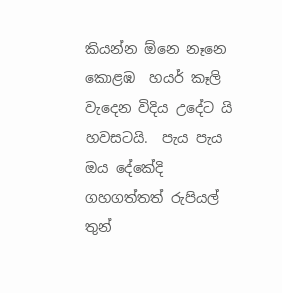කියන්න ඕනෙ නෑනෙ කොළඹ  හයර් කෑලි වැදෙන විදිය උදේට යි හවසටයි.  පැය පැය ඔය දේකේදි ගහගත්තත් රුපියල් තුන්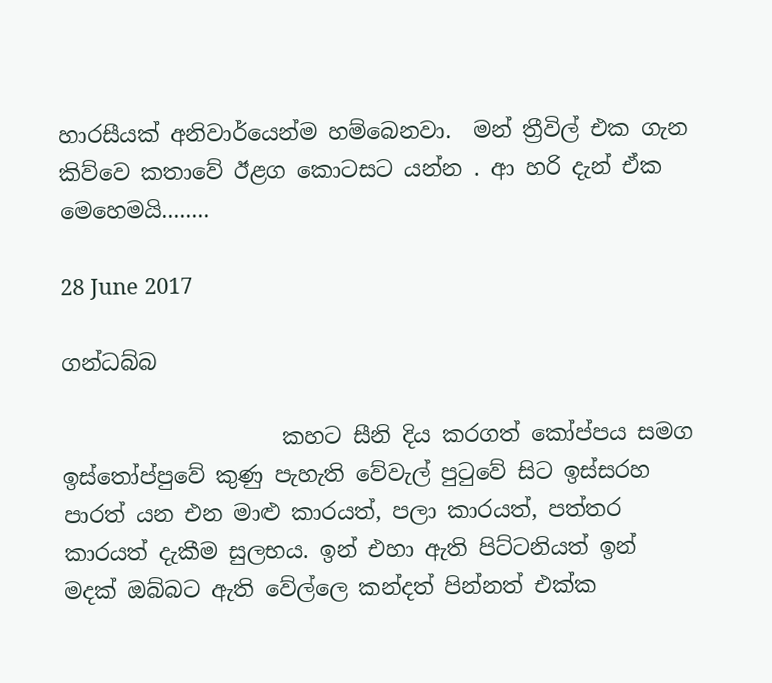හාරසීයක් අනිවාර්යෙන්ම හම්බෙනවා.  මන් ත්‍රීවිල් එක ගැන කිව්වෙ කතාවේ ඊළග කොටසට යන්න . ආ හරි දැන් ඒක මෙහෙමයි........

28 June 2017

ගන්ධබ්බ

                    කහට සීනි දිය කරගත් කෝප්පය සමග ඉස්තෝප්පුවේ කුණු පැහැති වේවැල් පුටුවේ සිට ඉස්සරහ පාරත් යන එන මාළු කාරයත්, පලා කාරයත්, පත්තර කාරයත් දැකීම සුලභය. ඉන් එහා ඇති පිට්ටනියත් ඉන් මදක් ඔබ්බට ඇති වේල්ලෙ කන්දත් පින්නත් එක්ක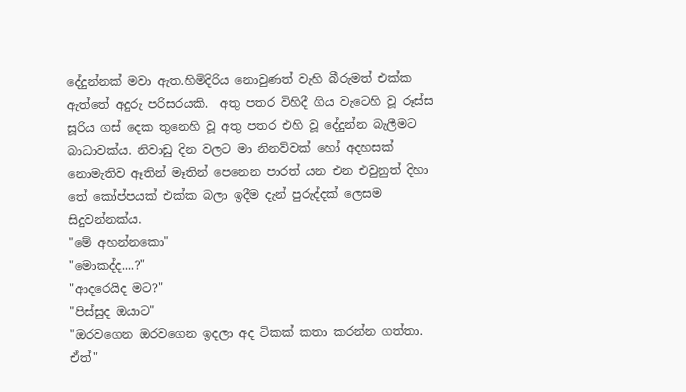දේදුන්නක් මවා ඇත.හිමිදිරිය නොවුණත් වැහි බීරුමත් එක්ක ඇත්තේ අදුරු පරිසරයකි.  අතු පතර විහිදී ගිය වැටෙහි වූ රූස්ස සූරිය ගස් දෙක තුනෙහි වූ අතු පතර එහි වූ දේදුන්න බැලීමට බාධාවක්ය. නිවාඩු දින වලට මා නිනව්වක් හෝ අදහසක් නොමැතිව ඈතින් මෑතින් පෙනෙන පාරත් යන එන එවුනුත් දිහා තේ කෝප්පයක් එක්ක බලා ඉදීම දැන් පුරුද්දක් ලෙසම සිදුවන්නක්ය.
"මේ අහන්නකො"
"මොකද්ද....?"
"ආදරෙයිද මට?"
"පිස්සුද ඔයාට"
"ඔරවගෙන ඔරවගෙන ඉදලා අද ටිකක් කතා කරන්න ගත්තා. ඒත්"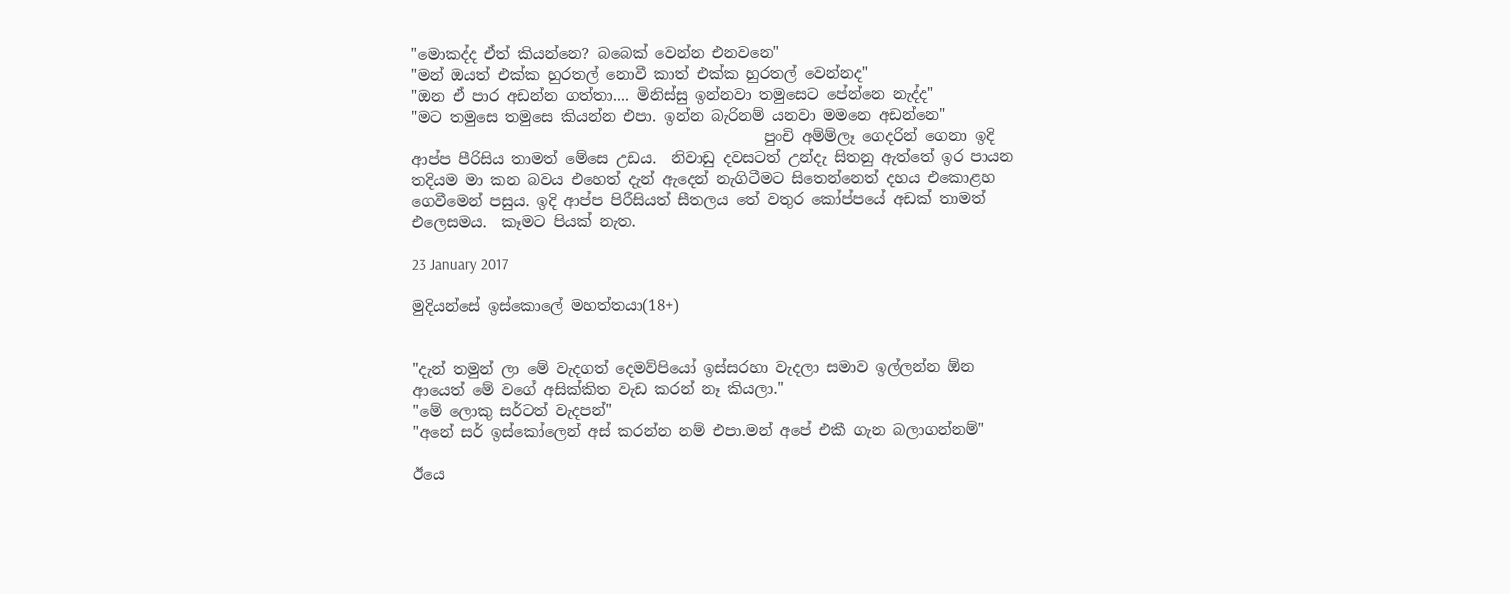"මොකද්ද ඒත් කියන්නෙ? බබෙක් වෙන්න එනවනෙ"
"මන් ඔයත් එක්ක හුරතල් නොවී කාත් එක්ක හුරතල් වෙන්නද"
"ඔන ඒ පාර අඩන්න ගත්තා.... මිනිස්සු ඉන්නවා තමුසෙට පේන්නෙ නැද්ද"
"මට තමුසෙ තමුසෙ කියන්න එපා. ඉන්න බැරිනම් යනවා මමනෙ අඩන්නෙ"
                                               පුංචි අම්ම්ලෑ ගෙදරින් ගෙනා ඉදි ආප්ප පීරිසිය තාමත් මේසෙ උඩය.  නිවාඩු දවසටත් උන්දැ සිතනු ඇත්තේ ඉර පායන තදියම මා කන බවය එහෙත් දැන් ඇදෙන් නැගිටීමට සිතෙන්නෙත් දහය එකොළහ ගෙවීමෙන් පසුය. ඉදි ආප්ප පිරීසියත් සීතලය තේ වතුර කෝප්පයේ අඩක් තාමත් එලෙසමය.  කෑමට පියක් නැත.

23 January 2017

මුදියන්සේ ඉස්කොලේ මහත්තයා(18+)


"දැන් තමුන් ලා මේ වැදගත් දෙමව්පියෝ ඉස්සරහා වැදලා සමාව ඉල්ලන්න ඕන ආයෙත් මේ වගේ අසික්කිත වැඩ කරන් නෑ කියලා."
"මේ ලොකු සර්ටත් වැදපන්"
"අනේ සර් ඉස්කෝලෙන් අස් කරන්න නම් එපා.මන් අපේ එකී ගැන බලාගන්නම්"

ඊයෙ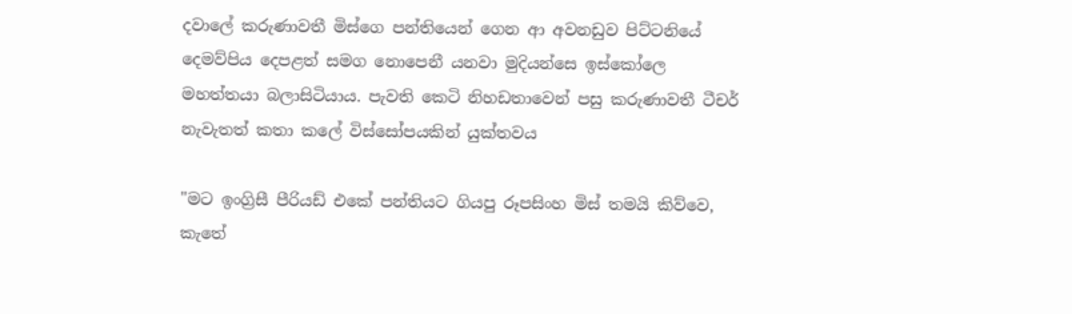දවාලේ කරුණාවතී මිස්ගෙ පන්තියෙන් ගෙන ආ අවනඩුව පිට්ටනියේ දෙමව්පිය දෙපළත් සමග නොපෙනී යනවා මුදියන්සෙ ඉස්කෝලෙ මහත්තයා බලාසිටියාය. පැවති කෙටි නිහඩතාවෙන් පසු කරුණාවතී ටීචර් නැවැතත් කතා කලේ විස්සෝපයකින් යුක්තවය

"මට ඉංග්‍රිසී පීරියඩ් එකේ පන්තියට ගියපු රූපසිංහ මිස් තමයි කිව්වෙ, කැතේ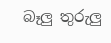බෑලු තුරුලු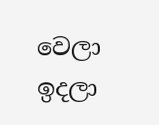වෙලා ඉදලා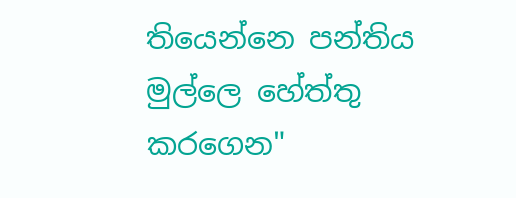තියෙන්නෙ පන්තිය මුල්ලෙ හේත්තු කරගෙන"